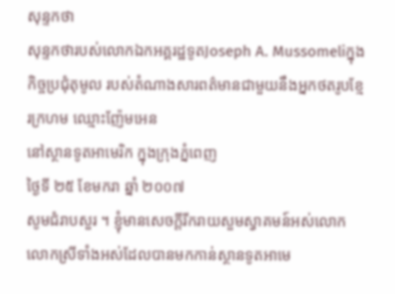សុន្ទកថា
សុន្ទកថារបស់លោកឯកអគ្គរដ្ឋទូតJoseph A. Mussomeliក្នុងកិច្ចប្រជុំតុមូល របស់តំណាងសារពត៌មានជាមួយនឹងអ្នកថតរូបខ្មែរក្រហម ឈ្មោះញ៉ែមអេន
នៅស្ថានទូតអាមេរិក ក្នុងក្រុងភ្នំពេញ
ថ្ងៃទី ២៥ ខែមករា ឆ្នាំ ២០០៧
សូមជំរាបសួរ ។ ខ្ញុំមានសេចក្ដីរីករាយសួមស្វាគមន៍អស់លោក លោកស្រីទាំងអស់ដែលបានមកកាន់ស្ថានទូតអាមេ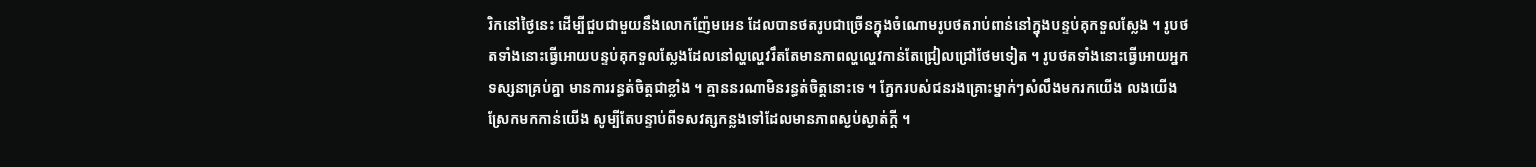រិកនៅថ្ងៃនេះ ដើម្បីជួបជាមួយនឹងលោកញ៉ែមអេន ដែលបានថតរូបជាច្រើនក្នុងចំណោមរូបថតរាប់ពាន់នៅក្នុងបន្ទប់គុកទួលស្លែង ។ រូបថតទាំងនោះធ្វើអោយបន្ទប់គុកទួលស្លែងដែលនៅល្ហល្ហេវរឹតតែមានភាពល្ហល្ហេវកាន់តែជ្រៀលជ្រៅថែមទៀត ។ រូបថតទាំងនោះធ្វើអោយអ្នកទស្សនាគ្រប់គ្នា មានការរន្ធត់ចិត្ដជាខ្លាំង ។ គ្មាននរណាមិនរន្ធត់ចិត្ដនោះទេ ។ ភ្នែករបស់ជនរងគ្រោះម្នាក់ៗសំលឹងមករកយើង លងយើង ស្រែកមកកាន់យើង សូម្បីតែបន្ទាប់ពីទសវត្សកន្លងទៅដែលមានភាពស្ងប់ស្ងាត់ក្ដី ។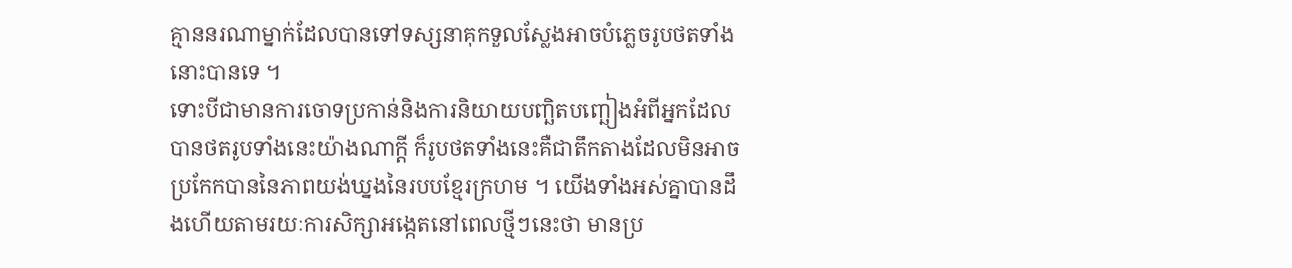គ្មាននរណាម្នាក់ដែលបានទៅទស្សនាគុកទួលស្លែងអាចបំភ្លេចរូបថតទាំងនោះបានទេ ។
ទោះបីជាមានការចោទប្រកាន់និងការនិយាយបញ្ឆិតបញ្ឆៀងអំពីអ្នកដែលបានថតរូបទាំងនេះយ៉ាងណាក្ដី ក៏រូបថតទាំងនេះគឺជាតឹកតាងដែលមិនអាចប្រកែកបាននៃភាពយង់ឃ្នងនៃរបបខ្មែរក្រហម ។ យើងទាំងអស់គ្នាបានដឹងហើយតាមរយៈការសិក្សាអង្កេតនៅពេលថ្មីៗនេះថា មានប្រ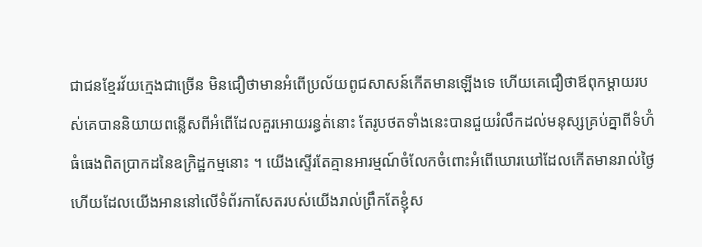ជាជនខ្មែរវ័យក្មេងជាច្រើន មិនជឿថាមានអំពើប្រល័យពូជសាសន៍កើតមានឡើងទេ ហើយគេជឿថាឪពុកម្ដាយរបស់គេបាននិយាយពន្លើសពីអំពើដែលគួរអោយរន្ធត់នោះ តែរូបថតទាំងនេះបានជួយរំលឹកដល់មនុស្សគ្រប់គ្នាពីទំហ៊ំធំធេងពិតប្រាកដនៃឧក្រិដ្ឋកម្មនោះ ។ យើងស្ទើរតែគ្មានអារម្មណ៍ចំលែកចំពោះអំពើឃោរឃៅដែលកើតមានរាល់ថ្ងៃ ហើយដែលយើងអាននៅលើទំព័រកាសែតរបស់យើងរាល់ព្រឹកតែខ្ញុំស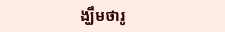ង្ឃឹមថារូ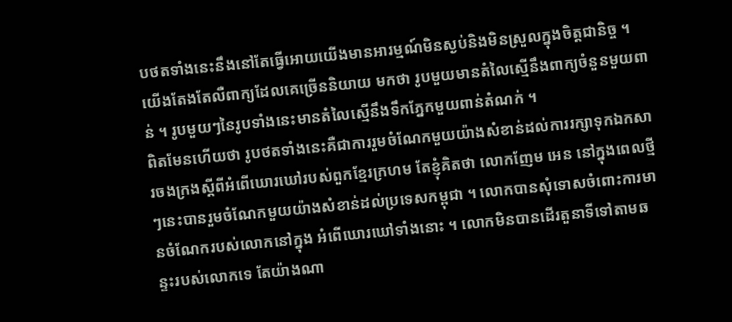បថតទាំងនេះនឹងនៅតែធ្វើអោយយើងមានអារម្មណ៍មិនស្ងប់និងមិនស្រួលក្នុងចិត្ដជានិច្ច ។ យើងតែងតែលឺពាក្យដែលគេច្រើននិយាយ មកថា រូបមួយមានតំលៃស្មើនឹងពាក្យចំនួនមួយពាន់ ។ រូបមួយៗនៃរូបទាំងនេះមានតំលៃស្មើនឹងទឹកភ្នែកមួយពាន់តំណក់ ។
ពិតមែនហើយថា រូបថតទាំងនេះគឺជាការរួមចំណែកមួយយ៉ាងសំខាន់ដល់ការរក្សាទុកឯកសារចងក្រងស្ដីពីអំពើឃោរឃៅរបស់ពួកខ្មែរក្រហម តែខ្ញុំគិតថា លោកញែម អេន នៅក្នុងពេលថ្មីៗនេះបានរួមចំណែកមួយយ៉ាងសំខាន់ដល់ប្រទេសកម្ពុជា ។ លោកបានសុំទោសចំពោះការមានចំណែករបស់លោកនៅក្នុង អំពើឃោរឃៅទាំងនោះ ។ លោកមិនបានដើរតួនាទីទៅតាមឆន្ទះរបស់លោកទេ តែយ៉ាងណា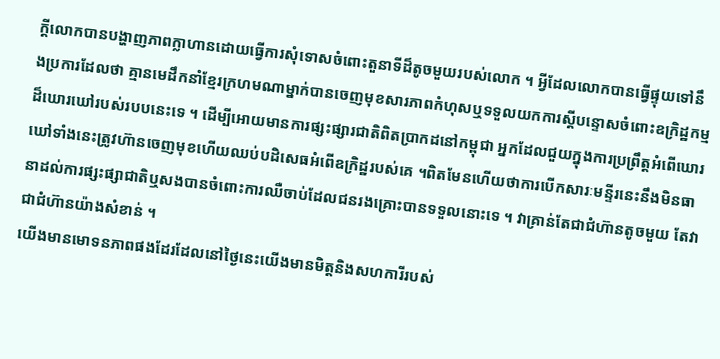ក្ដីលោកបានបង្ហាញភាពក្លាហានដោយធ្វើការសុំទោសចំពោះតួនាទីដ៏តូចមួយរបស់លោក ។ អ្វីដែលលោកបានធ្វើផ្ទុយទៅនឹងប្រការដែលថា គ្មានមេដឹកនាំខ្មែរក្រហមណាម្នាក់បានចេញមុខសារភាពកំហុសឬទទួលយកការស្ដីបន្ទោសចំពោះឧក្រិដ្ឋកម្មដ៏ឃោរឃៅរបស់របបនេះទេ ។ ដើម្បីអោយមានការផ្សះផ្សារជាតិពិតប្រាកដនៅកម្ពុជា អ្នកដែលជួយក្នុងការប្រព្រឹត្ដអំពើឃោរឃៅទាំងនេះត្រូវហ៊ានចេញមុខហើយឈប់បដិសេធអំពើឧក្រិដ្ឋរបស់គេ ។ពិតមែនហើយថាការបើកសារៈមន្ទីរនេះនឹងមិនធានាដល់ការផ្សះផ្សាជាតិឬសងបានចំពោះការឈឺចាប់ដែលជនរងគ្រោះបានទទួលនោះទេ ។ វាគ្រាន់តែជាជំហ៊ានតូចមួយ តែវាជាជំហ៊ានយ៉ាងសំខាន់ ។
យើងមានមោទនភាពផងដែរដែលនៅថ្ងៃនេះយើងមានមិត្ដនិងសហការីរបស់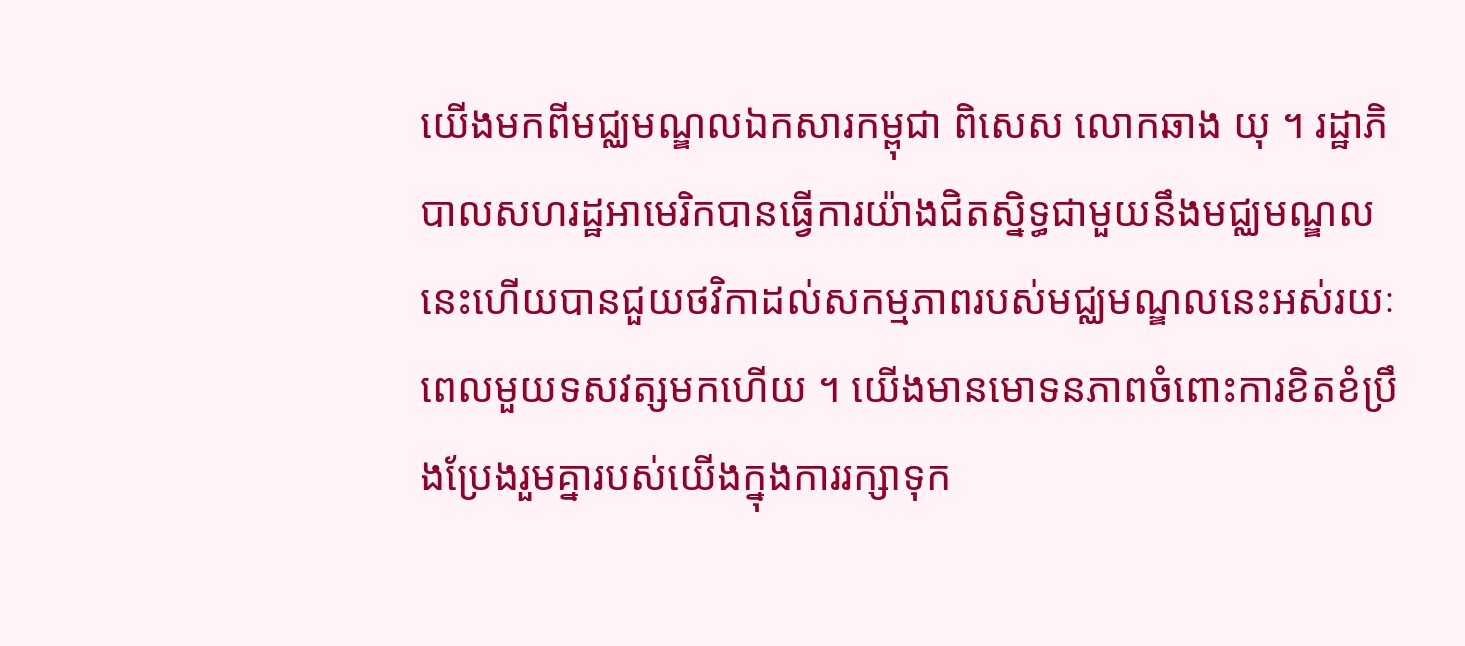យើងមកពីមជ្ឈមណ្ឌលឯកសារកម្ពុជា ពិសេស លោកឆាង យុ ។ រដ្ឋាភិបាលសហរដ្ឋអាមេរិកបានធ្វើការយ៉ាងជិតស្និទ្ធជាមួយនឹងមជ្ឈមណ្ឌលនេះហើយបានជួយថវិកាដល់សកម្មភាពរបស់មជ្ឈមណ្ឌលនេះអស់រយៈពេលមួយទសវត្សមកហើយ ។ យើងមានមោទនភាពចំពោះការខិតខំប្រឹងប្រែងរួមគ្នារបស់យើងក្នុងការរក្សាទុក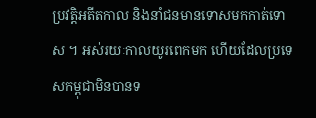ប្រវត្ដិអតីតកាល និងនាំជនមានទោសមកកាត់ទោស ។ អស់រយៈកាលយូរពេកមក ហើយដែលប្រទេសកម្ពុជាមិនបានទ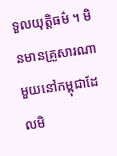ទួលយុត្ដិធម៌ ។ មិនមានគ្រួសារណាមួយនៅកម្ពុជាដែលមិ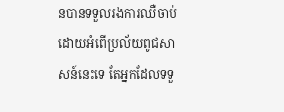នបានទទួលរងការឈឺចាប់ដោយអំពើប្រល័យពូជសាសន៍នេះទេ តែអ្នកដែលទទួ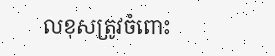លខុសត្រូវចំពោះ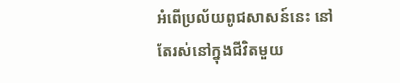អំពើប្រល័យពូជសាសន៍នេះ នៅតែរស់នៅក្នុងជីវិតមួយ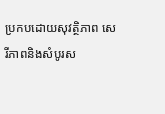ប្រកបដោយសុវត្ថិភាព សេរីភាពនិងសំបូរស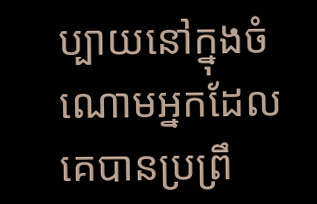ប្បាយនៅក្នុងចំណោមអ្នកដែលគេបានប្រព្រឹ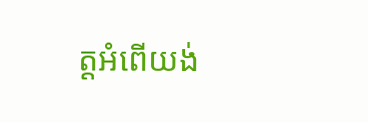ត្ដអំពើយង់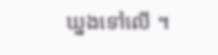ឃ្នងទៅលើ ។